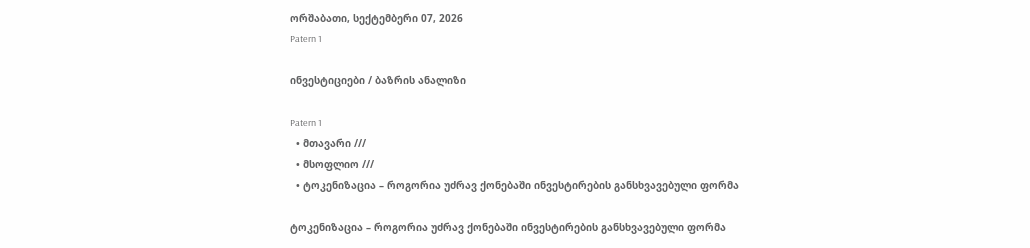ორშაბათი, სექტემბერი 07, 2026
Patern 1

ინვესტიციები / ბაზრის ანალიზი

Patern 1
  • მთავარი ///
  • მსოფლიო ///
  • ტოკენიზაცია – როგორია უძრავ ქონებაში ინვესტირების განსხვავებული ფორმა

ტოკენიზაცია – როგორია უძრავ ქონებაში ინვესტირების განსხვავებული ფორმა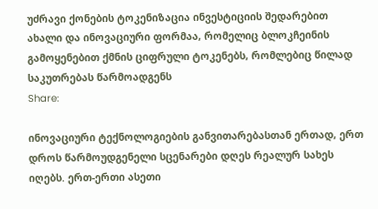უძრავი ქონების ტოკენიზაცია ინვესტიციის შედარებით ახალი და ინოვაციური ფორმაა, რომელიც ბლოკჩეინის გამოყენებით ქმნის ციფრული ტოკენებს, რომლებიც წილად საკუთრებას წარმოადგენს
Share:

ინოვაციური ტექნოლოგიების განვითარებასთან ერთად, ერთ დროს წარმოუდგენელი სცენარები დღეს რეალურ სახეს იღებს. ერთ-ერთი ასეთი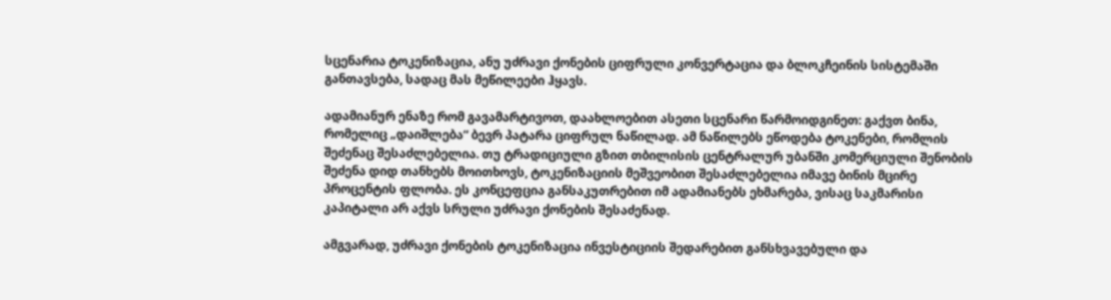სცენარია ტოკენიზაცია, ანუ უძრავი ქონების ციფრული კონვერტაცია და ბლოკჩეინის სისტემაში განთავსება, სადაც მას მეწილეები ჰყავს.

ადამიანურ ენაზე რომ გავამარტივოთ, დაახლოებით ასეთი სცენარი წარმოიდგინეთ: გაქვთ ბინა, რომელიც „დაიშლება“ ბევრ პატარა ციფრულ ნაწილად. ამ ნაწილებს ეწოდება ტოკენები, რომლის შეძენაც შესაძლებელია. თუ ტრადიციული გზით თბილისის ცენტრალურ უბანში კომერციული შენობის შეძენა დიდ თანხებს მოითხოვს, ტოკენიზაციის მეშვეობით შესაძლებელია იმავე ბინის მცირე პროცენტის ფლობა. ეს კონცეფცია განსაკუთრებით იმ ადამიანებს ეხმარება, ვისაც საკმარისი კაპიტალი არ აქვს სრული უძრავი ქონების შესაძენად.

ამგვარად, უძრავი ქონების ტოკენიზაცია ინვესტიციის შედარებით განსხვავებული და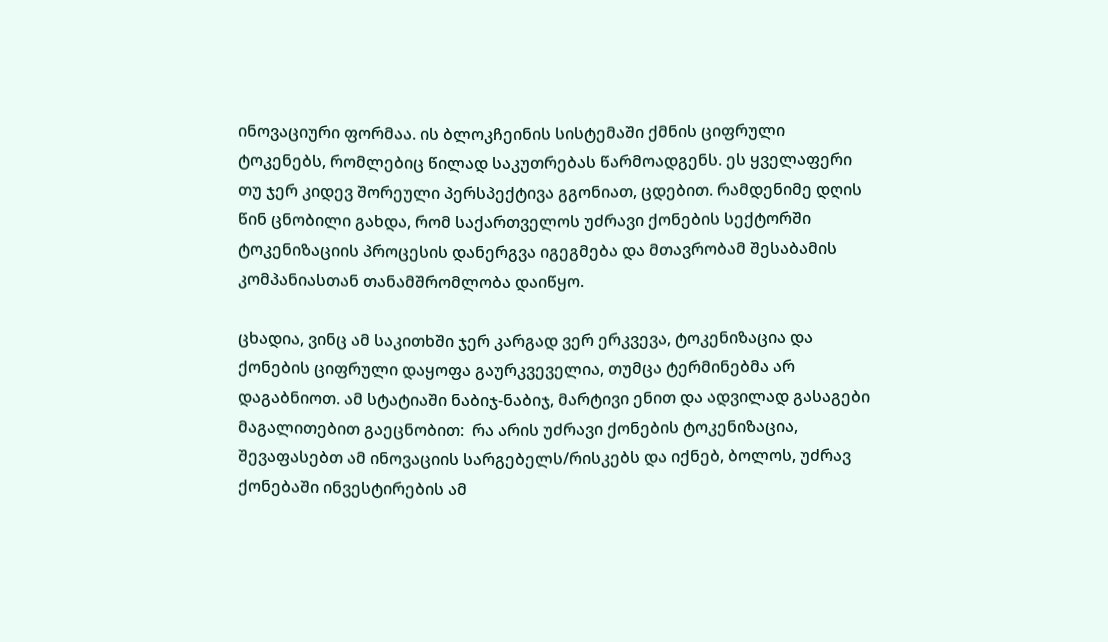ინოვაციური ფორმაა. ის ბლოკჩეინის სისტემაში ქმნის ციფრული ტოკენებს, რომლებიც წილად საკუთრებას წარმოადგენს. ეს ყველაფერი თუ ჯერ კიდევ შორეული პერსპექტივა გგონიათ, ცდებით. რამდენიმე დღის წინ ცნობილი გახდა, რომ საქართველოს უძრავი ქონების სექტორში ტოკენიზაციის პროცესის დანერგვა იგეგმება და მთავრობამ შესაბამის კომპანიასთან თანამშრომლობა დაიწყო.

ცხადია, ვინც ამ საკითხში ჯერ კარგად ვერ ერკვევა, ტოკენიზაცია და ქონების ციფრული დაყოფა გაურკვეველია, თუმცა ტერმინებმა არ დაგაბნიოთ. ამ სტატიაში ნაბიჯ-ნაბიჯ, მარტივი ენით და ადვილად გასაგები მაგალითებით გაეცნობით:  რა არის უძრავი ქონების ტოკენიზაცია, შევაფასებთ ამ ინოვაციის სარგებელს/რისკებს და იქნებ, ბოლოს, უძრავ ქონებაში ინვესტირების ამ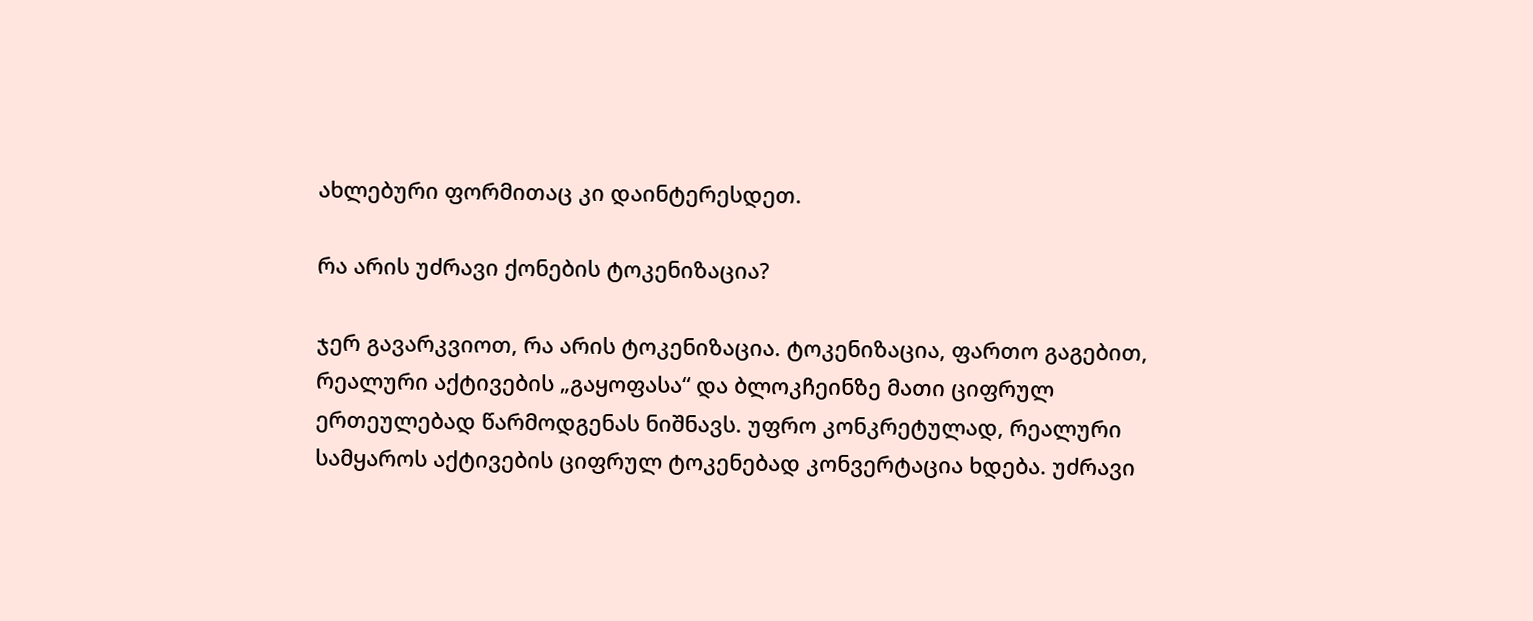ახლებური ფორმითაც კი დაინტერესდეთ.

რა არის უძრავი ქონების ტოკენიზაცია?

ჯერ გავარკვიოთ, რა არის ტოკენიზაცია. ტოკენიზაცია, ფართო გაგებით, რეალური აქტივების „გაყოფასა“ და ბლოკჩეინზე მათი ციფრულ ერთეულებად წარმოდგენას ნიშნავს. უფრო კონკრეტულად, რეალური სამყაროს აქტივების ციფრულ ტოკენებად კონვერტაცია ხდება. უძრავი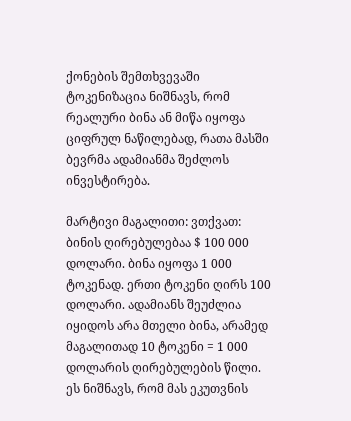ქონების შემთხვევაში ტოკენიზაცია ნიშნავს, რომ რეალური ბინა ან მიწა იყოფა ციფრულ ნაწილებად, რათა მასში ბევრმა ადამიანმა შეძლოს ინვესტირება.

მარტივი მაგალითი: ვთქვათ: ბინის ღირებულებაა $ 100 000 დოლარი. ბინა იყოფა 1 000 ტოკენად. ერთი ტოკენი ღირს 100 დოლარი. ადამიანს შეუძლია იყიდოს არა მთელი ბინა, არამედ მაგალითად 10 ტოკენი = 1 000 დოლარის ღირებულების წილი. ეს ნიშნავს, რომ მას ეკუთვნის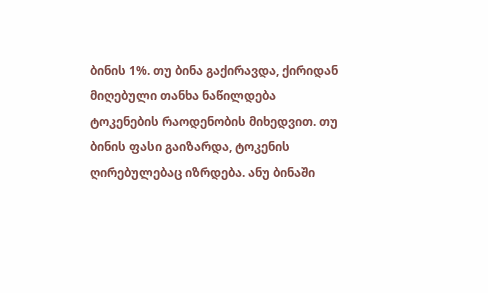ბინის 1%. თუ ბინა გაქირავდა, ქირიდან მიღებული თანხა ნაწილდება ტოკენების რაოდენობის მიხედვით. თუ ბინის ფასი გაიზარდა, ტოკენის ღირებულებაც იზრდება. ანუ ბინაში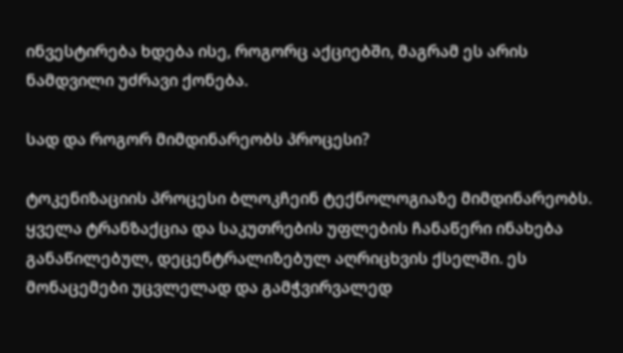ინვესტირება ხდება ისე, როგორც აქციებში, მაგრამ ეს არის ნამდვილი უძრავი ქონება.

სად და როგორ მიმდინარეობს პროცესი?

ტოკენიზაციის პროცესი ბლოკჩეინ ტექნოლოგიაზე მიმდინარეობს. ყველა ტრანზაქცია და საკუთრების უფლების ჩანაწერი ინახება განაწილებულ, დეცენტრალიზებულ აღრიცხვის ქსელში. ეს მონაცემები უცვლელად და გამჭვირვალედ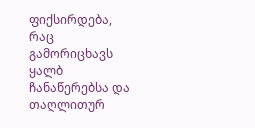ფიქსირდება, რაც გამორიცხავს ყალბ ჩანაწერებსა და თაღლითურ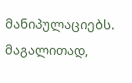მანიპულაციებს. მაგალითად,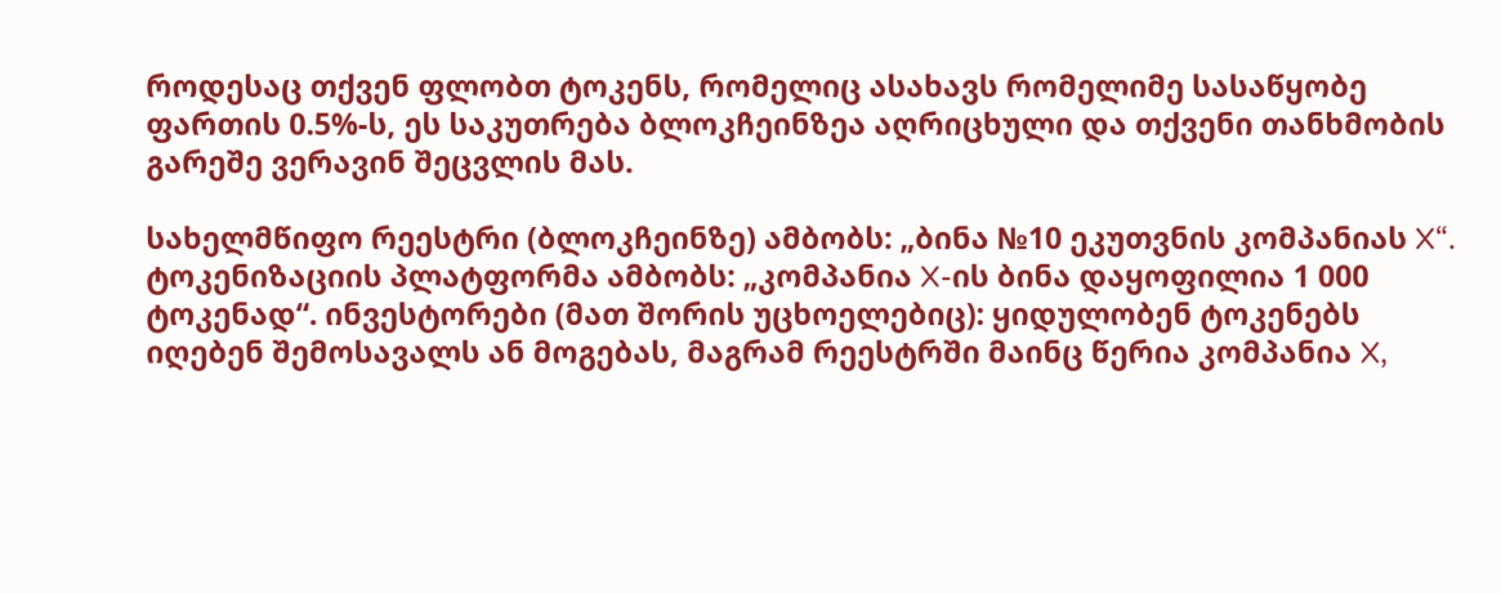როდესაც თქვენ ფლობთ ტოკენს, რომელიც ასახავს რომელიმე სასაწყობე ფართის 0.5%-ს, ეს საკუთრება ბლოკჩეინზეა აღრიცხული და თქვენი თანხმობის გარეშე ვერავინ შეცვლის მას.

სახელმწიფო რეესტრი (ბლოკჩეინზე) ამბობს: „ბინა №10 ეკუთვნის კომპანიას X“. ტოკენიზაციის პლატფორმა ამბობს: „კომპანია X-ის ბინა დაყოფილია 1 000 ტოკენად“. ინვესტორები (მათ შორის უცხოელებიც): ყიდულობენ ტოკენებს იღებენ შემოსავალს ან მოგებას, მაგრამ რეესტრში მაინც წერია კომპანია X,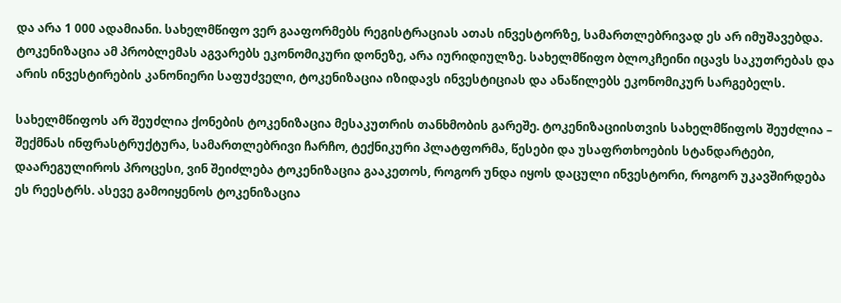და არა 1 000 ადამიანი. სახელმწიფო ვერ გააფორმებს რეგისტრაციას ათას ინვესტორზე, სამართლებრივად ეს არ იმუშავებდა. ტოკენიზაცია ამ პრობლემას აგვარებს ეკონომიკური დონეზე, არა იურიდიულზე. სახელმწიფო ბლოკჩეინი იცავს საკუთრებას და არის ინვესტირების კანონიერი საფუძველი, ტოკენიზაცია იზიდავს ინვესტიციას და ანაწილებს ეკონომიკურ სარგებელს.

სახელმწიფოს არ შეუძლია ქონების ტოკენიზაცია მესაკუთრის თანხმობის გარეშე. ტოკენიზაციისთვის სახელმწიფოს შეუძლია – შექმნას ინფრასტრუქტურა, სამართლებრივი ჩარჩო, ტექნიკური პლატფორმა, წესები და უსაფრთხოების სტანდარტები, დაარეგულიროს პროცესი, ვინ შეიძლება ტოკენიზაცია გააკეთოს, როგორ უნდა იყოს დაცული ინვესტორი, როგორ უკავშირდება ეს რეესტრს. ასევე გამოიყენოს ტოკენიზაცია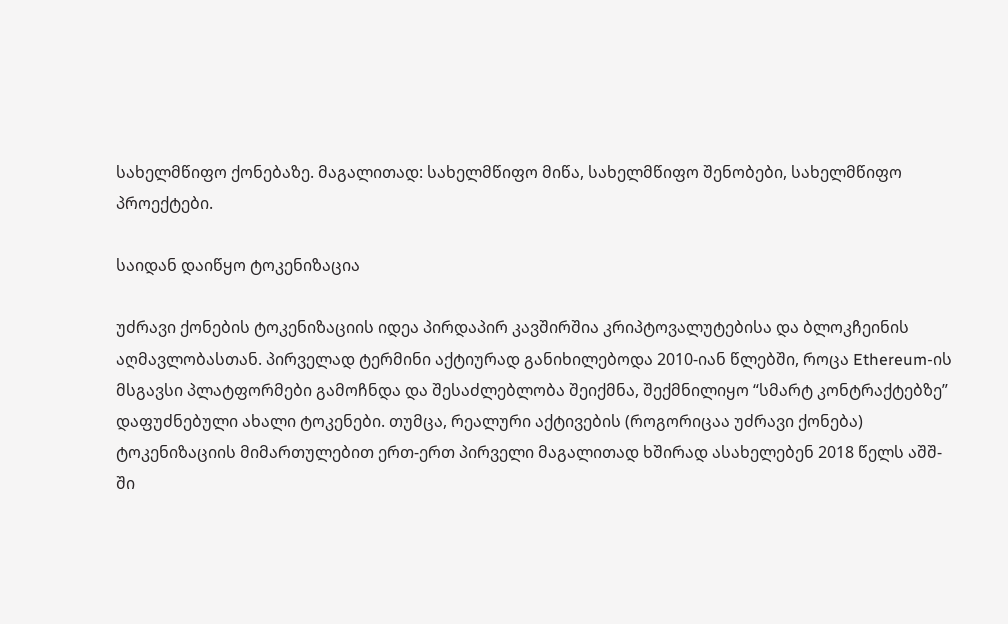სახელმწიფო ქონებაზე. მაგალითად: სახელმწიფო მიწა, სახელმწიფო შენობები, სახელმწიფო პროექტები.

საიდან დაიწყო ტოკენიზაცია

უძრავი ქონების ტოკენიზაციის იდეა პირდაპირ კავშირშია კრიპტოვალუტებისა და ბლოკჩეინის აღმავლობასთან. პირველად ტერმინი აქტიურად განიხილებოდა 2010-იან წლებში, როცა Ethereum-ის მსგავსი პლატფორმები გამოჩნდა და შესაძლებლობა შეიქმნა, შექმნილიყო “სმარტ კონტრაქტებზე” დაფუძნებული ახალი ტოკენები. თუმცა, რეალური აქტივების (როგორიცაა უძრავი ქონება) ტოკენიზაციის მიმართულებით ერთ-ერთ პირველი მაგალითად ხშირად ასახელებენ 2018 წელს აშშ-ში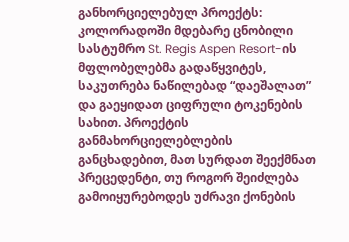განხორციელებულ პროექტს: კოლორადოში მდებარე ცნობილი სასტუმრო St. Regis Aspen Resort-ის მფლობელებმა გადაწყვიტეს, საკუთრება ნაწილებად “დაეშალათ” და გაეყიდათ ციფრული ტოკენების სახით. პროექტის განმახორციელებლების განცხადებით, მათ სურდათ შეექმნათ პრეცედენტი, თუ როგორ შეიძლება გამოიყურებოდეს უძრავი ქონების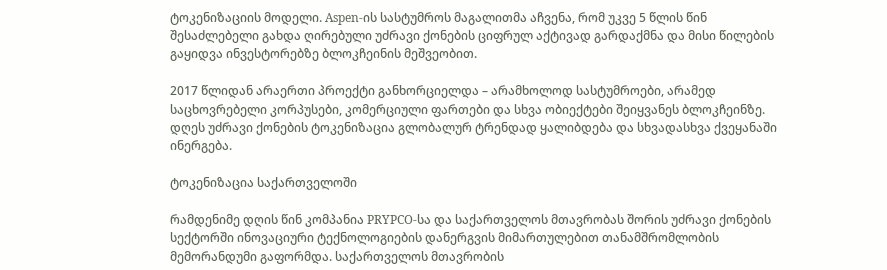ტოკენიზაციის მოდელი. Aspen-ის სასტუმროს მაგალითმა აჩვენა, რომ უკვე 5 წლის წინ შესაძლებელი გახდა ღირებული უძრავი ქონების ციფრულ აქტივად გარდაქმნა და მისი წილების გაყიდვა ინვესტორებზე ბლოკჩეინის მეშვეობით.

2017 წლიდან არაერთი პროექტი განხორციელდა – არამხოლოდ სასტუმროები, არამედ საცხოვრებელი კორპუსები, კომერციული ფართები და სხვა ობიექტები შეიყვანეს ბლოკჩეინზე.  დღეს უძრავი ქონების ტოკენიზაცია გლობალურ ტრენდად ყალიბდება და სხვადასხვა ქვეყანაში ინერგება.

ტოკენიზაცია საქართველოში

რამდენიმე დღის წინ კომპანია PRYPCO-სა და საქართველოს მთავრობას შორის უძრავი ქონების სექტორში ინოვაციური ტექნოლოგიების დანერგვის მიმართულებით თანამშრომლობის მემორანდუმი გაფორმდა. საქართველოს მთავრობის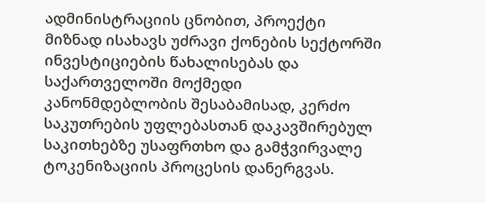ადმინისტრაციის ცნობით, პროექტი მიზნად ისახავს უძრავი ქონების სექტორში ინვესტიციების წახალისებას და საქართველოში მოქმედი კანონმდებლობის შესაბამისად, კერძო საკუთრების უფლებასთან დაკავშირებულ საკითხებზე უსაფრთხო და გამჭვირვალე ტოკენიზაციის პროცესის დანერგვას.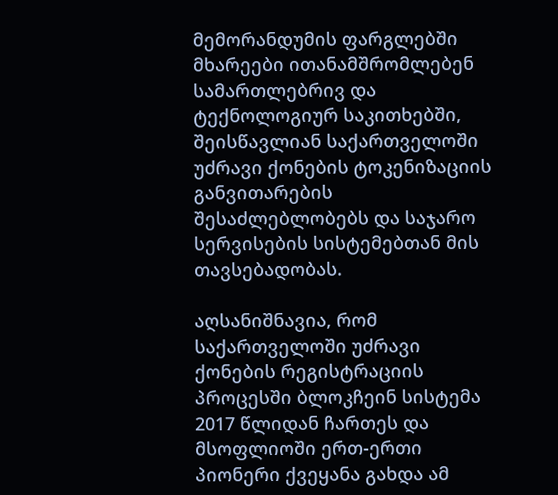მემორანდუმის ფარგლებში მხარეები ითანამშრომლებენ სამართლებრივ და ტექნოლოგიურ საკითხებში, შეისწავლიან საქართველოში უძრავი ქონების ტოკენიზაციის განვითარების შესაძლებლობებს და საჯარო სერვისების სისტემებთან მის თავსებადობას.

აღსანიშნავია, რომ საქართველოში უძრავი ქონების რეგისტრაციის პროცესში ბლოკჩეინ სისტემა 2017 წლიდან ჩართეს და მსოფლიოში ერთ-ერთი პიონერი ქვეყანა გახდა ამ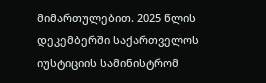მიმართულებით. 2025 წლის დეკემბერში საქართველოს იუსტიციის სამინისტრომ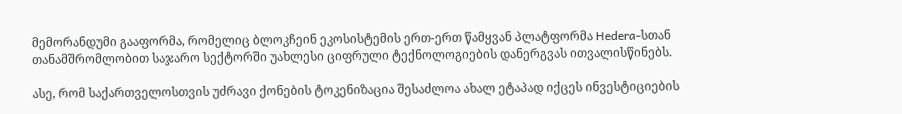მემორანდუმი გააფორმა, რომელიც ბლოკჩეინ ეკოსისტემის ერთ-ერთ წამყვან პლატფორმა Hedera-სთან თანამშრომლობით საჯარო სექტორში უახლესი ციფრული ტექნოლოგიების დანერგვას ითვალისწინებს.

ასე, რომ საქართველოსთვის უძრავი ქონების ტოკენიზაცია შესაძლოა ახალ ეტაპად იქცეს ინვესტიციების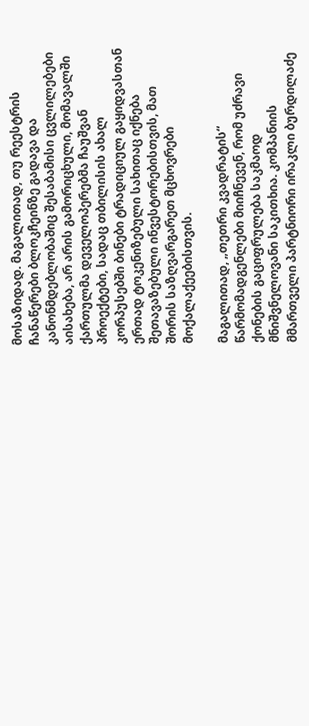მოსაზიდად. მაგალითად, თუ რეესტრის ჩანაწერები ბლოკჩეინზე გადავა და კანონმდებლობაშიც შესაბამისი ცვლილებები აისახება, არ არის გამორიცხული, მომავალში ქართულმა დეველოპერებმა ჩაუშვან პროექტები, სადაც თბილისის ახალ კორპუსებში ბინები ტრადიციულ გაყიდვასთან ერთად ტოკენიზებული სახითაც იქნება შეთავაზებული ინვესტორებისთვის, მათ შორის საზღვარგარეთ მცხოვრები მოქალაქეებისთვის.

მაგალითად, „თეთრი კვადრატის“ წარმომადგენლები მიიჩნევენ, რომ უძრავი ქონების გაციფრულება საკმაოდ მნიშვნელოვანი საკითხია. კომპანიის მმართველი პარტნიორი ირაკლი ბურდილაძე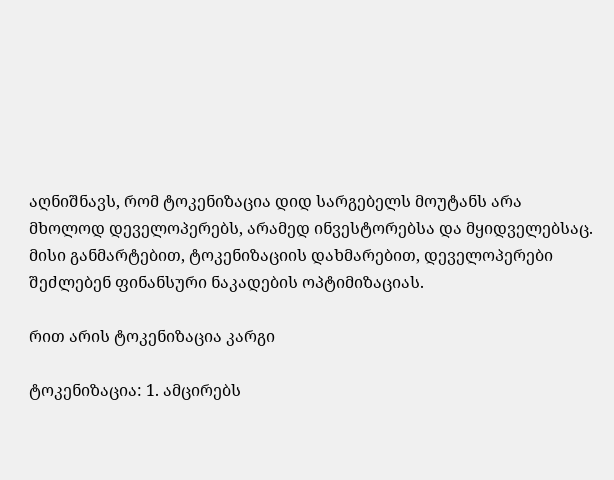აღნიშნავს, რომ ტოკენიზაცია დიდ სარგებელს მოუტანს არა მხოლოდ დეველოპერებს, არამედ ინვესტორებსა და მყიდველებსაც. მისი განმარტებით, ტოკენიზაციის დახმარებით, დეველოპერები შეძლებენ ფინანსური ნაკადების ოპტიმიზაციას.

რით არის ტოკენიზაცია კარგი

ტოკენიზაცია: 1. ამცირებს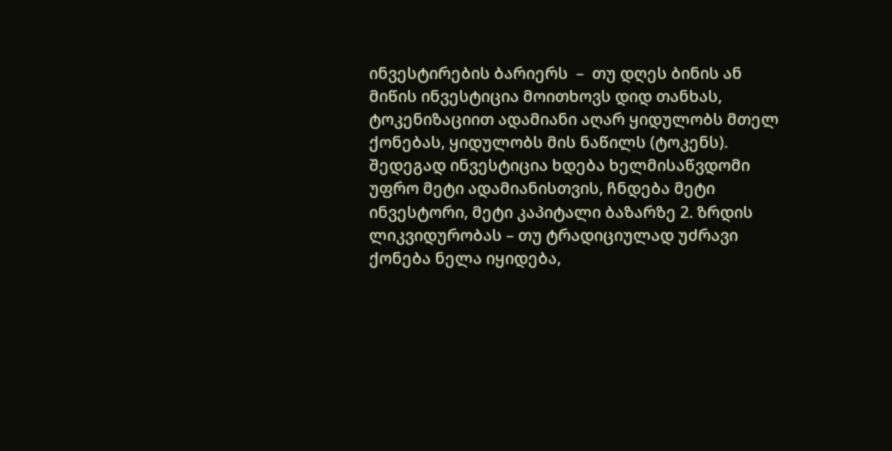ინვესტირების ბარიერს  –  თუ დღეს ბინის ან მიწის ინვესტიცია მოითხოვს დიდ თანხას, ტოკენიზაციით ადამიანი აღარ ყიდულობს მთელ ქონებას, ყიდულობს მის ნაწილს (ტოკენს). შედეგად ინვესტიცია ხდება ხელმისაწვდომი უფრო მეტი ადამიანისთვის, ჩნდება მეტი ინვესტორი, მეტი კაპიტალი ბაზარზე 2. ზრდის ლიკვიდურობას – თუ ტრადიციულად უძრავი ქონება ნელა იყიდება,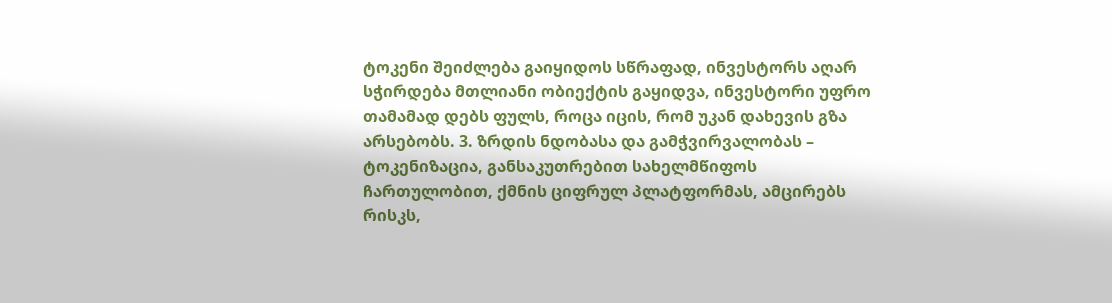ტოკენი შეიძლება გაიყიდოს სწრაფად, ინვესტორს აღარ სჭირდება მთლიანი ობიექტის გაყიდვა, ინვესტორი უფრო თამამად დებს ფულს, როცა იცის, რომ უკან დახევის გზა არსებობს. 3. ზრდის ნდობასა და გამჭვირვალობას – ტოკენიზაცია, განსაკუთრებით სახელმწიფოს ჩართულობით, ქმნის ციფრულ პლატფორმას, ამცირებს რისკს,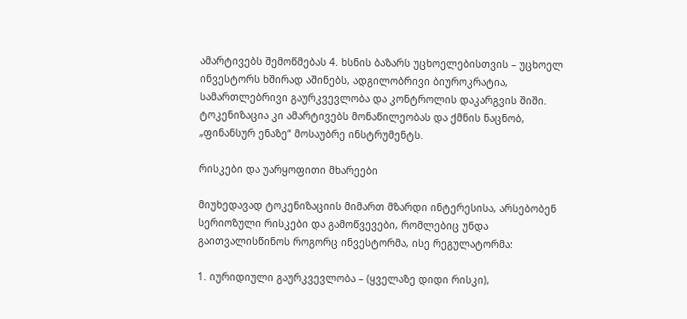ამარტივებს შემოწმებას 4. ხსნის ბაზარს უცხოელებისთვის – უცხოელ ინვესტორს ხშირად აშინებს, ადგილობრივი ბიუროკრატია, სამართლებრივი გაურკვევლობა და კონტროლის დაკარგვის შიში. ტოკენიზაცია კი ამარტივებს მონაწილეობას და ქმნის ნაცნობ, „ფინანსურ ენაზე“ მოსაუბრე ინსტრუმენტს.

რისკები და უარყოფითი მხარეები

მიუხედავად ტოკენიზაციის მიმართ მზარდი ინტერესისა, არსებობენ სერიოზული რისკები და გამოწვევები, რომლებიც უნდა გაითვალისწინოს როგორც ინვესტორმა, ისე რეგულატორმა:

1. იურიდიული გაურკვევლობა – (ყველაზე დიდი რისკი),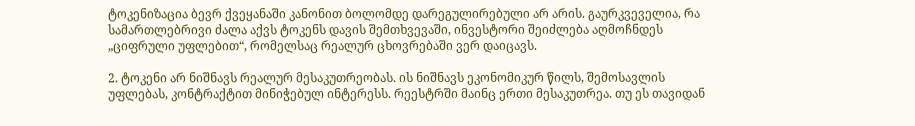ტოკენიზაცია ბევრ ქვეყანაში კანონით ბოლომდე დარეგულირებული არ არის. გაურკვეველია, რა სამართლებრივი ძალა აქვს ტოკენს დავის შემთხვევაში, ინვესტორი შეიძლება აღმოჩნდეს „ციფრული უფლებით“, რომელსაც რეალურ ცხოვრებაში ვერ დაიცავს.

2. ტოკენი არ ნიშნავს რეალურ მესაკუთრეობას. ის ნიშნავს ეკონომიკურ წილს, შემოსავლის უფლებას, კონტრაქტით მინიჭებულ ინტერესს. რეესტრში მაინც ერთი მესაკუთრეა. თუ ეს თავიდან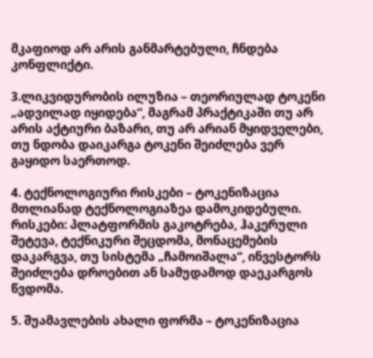მკაფიოდ არ არის განმარტებული, ჩნდება კონფლიქტი.

3.ლიკვიდურობის ილუზია – თეორიულად ტოკენი „ადვილად იყიდება“, მაგრამ პრაქტიკაში თუ არ არის აქტიური ბაზარი, თუ არ არიან მყიდველები, თუ ნდობა დაიკარგა ტოკენი შეიძლება ვერ გაყიდო საერთოდ.

4. ტექნოლოგიური რისკები – ტოკენიზაცია მთლიანად ტექნოლოგიაზეა დამოკიდებული. რისკები: პლატფორმის გაკოტრება, ჰაკერული შეტევა, ტექნიკური შეცდომა, მონაცემების დაკარგვა, თუ სისტემა „ჩამოიშალა“, ინვესტორს შეიძლება დროებით ან სამუდამოდ დაეკარგოს წვდომა.

5. შუამავლების ახალი ფორმა – ტოკენიზაცია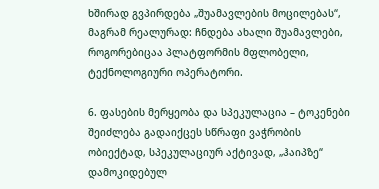ხშირად გვპირდება „შუამავლების მოცილებას“, მაგრამ რეალურად: ჩნდება ახალი შუამავლები, როგორებიცაა პლატფორმის მფლობელი, ტექნოლოგიური ოპერატორი.

6. ფასების მერყეობა და სპეკულაცია – ტოკენები შეიძლება გადაიქცეს სწრაფი ვაჭრობის ობიექტად, სპეკულაციურ აქტივად, „ჰაიპზე“ დამოკიდებულ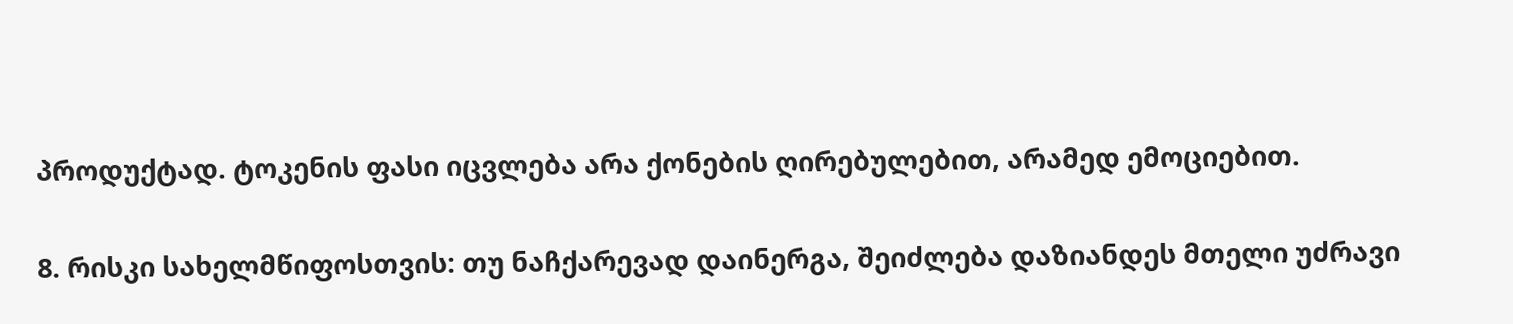პროდუქტად. ტოკენის ფასი იცვლება არა ქონების ღირებულებით, არამედ ემოციებით.

8. რისკი სახელმწიფოსთვის: თუ ნაჩქარევად დაინერგა, შეიძლება დაზიანდეს მთელი უძრავი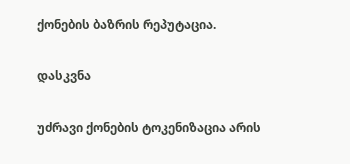ქონების ბაზრის რეპუტაცია.

დასკვნა

უძრავი ქონების ტოკენიზაცია არის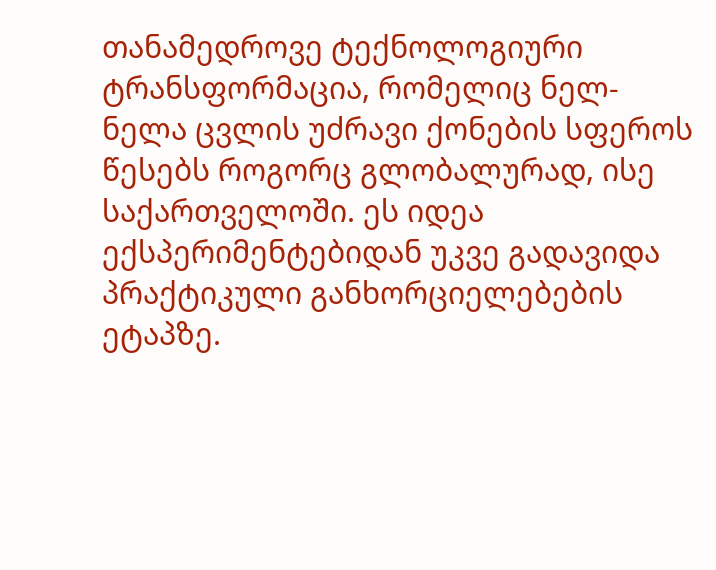თანამედროვე ტექნოლოგიური ტრანსფორმაცია, რომელიც ნელ-ნელა ცვლის უძრავი ქონების სფეროს წესებს როგორც გლობალურად, ისე საქართველოში. ეს იდეა ექსპერიმენტებიდან უკვე გადავიდა პრაქტიკული განხორციელებების ეტაპზე.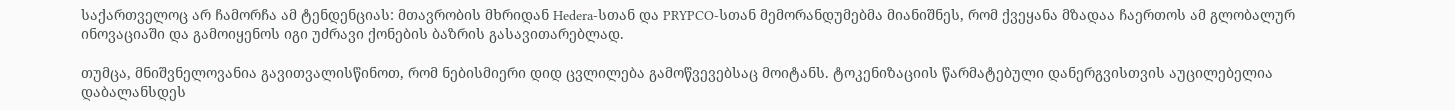საქართველოც არ ჩამორჩა ამ ტენდენციას: მთავრობის მხრიდან Hedera-სთან და PRYPCO-სთან მემორანდუმებმა მიანიშნეს, რომ ქვეყანა მზადაა ჩაერთოს ამ გლობალურ ინოვაციაში და გამოიყენოს იგი უძრავი ქონების ბაზრის გასავითარებლად.

თუმცა, მნიშვნელოვანია გავითვალისწინოთ, რომ ნებისმიერი დიდ ცვლილება გამოწვევებსაც მოიტანს. ტოკენიზაციის წარმატებული დანერგვისთვის აუცილებელია დაბალანსდეს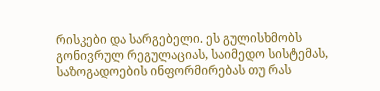რისკები და სარგებელი. ეს გულისხმობს გონივრულ რეგულაციას, საიმედო სისტემას, საზოგადოების ინფორმირებას თუ რას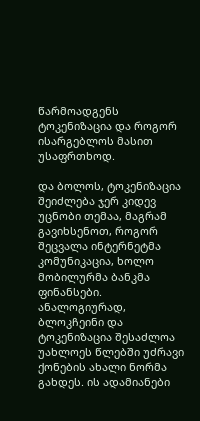წარმოადგენს ტოკენიზაცია და როგორ ისარგებლოს მასით უსაფრთხოდ.

და ბოლოს, ტოკენიზაცია შეიძლება ჯერ კიდევ უცნობი თემაა, მაგრამ გავიხსენოთ, როგორ შეცვალა ინტერნეტმა კომუნიკაცია, ხოლო მობილურმა ბანკმა ფინანსები. ანალოგიურად, ბლოკჩეინი და ტოკენიზაცია შესაძლოა უახლოეს წლებში უძრავი ქონების ახალი ნორმა გახდეს. ის ადამიანები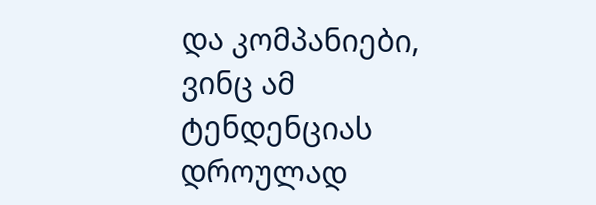და კომპანიები, ვინც ამ ტენდენციას დროულად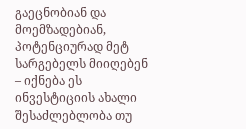გაეცნობიან და მოემზადებიან, პოტენციურად მეტ სარგებელს მიიღებენ  – იქნება ეს ინვესტიციის ახალი შესაძლებლობა თუ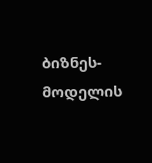ბიზნეს-მოდელის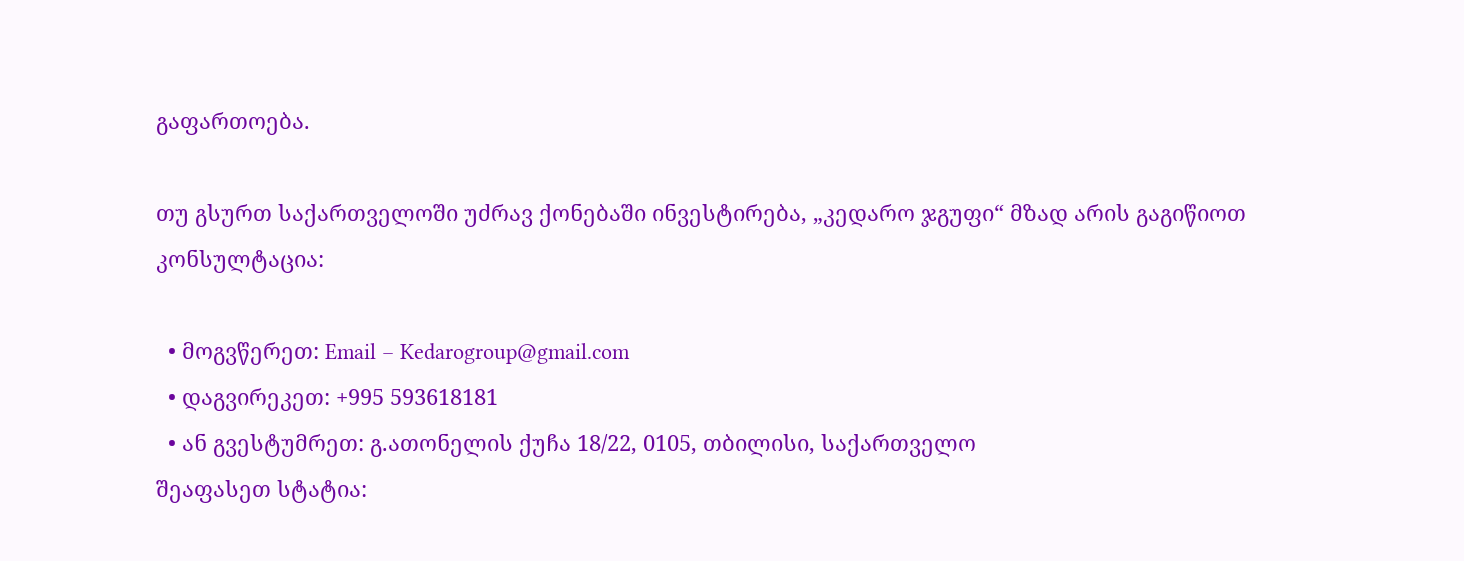გაფართოება.

თუ გსურთ საქართველოში უძრავ ქონებაში ინვესტირება, „კედარო ჯგუფი“ მზად არის გაგიწიოთ კონსულტაცია:

  • მოგვწერეთ: Email – Kedarogroup@gmail.com
  • დაგვირეკეთ: +995 593618181
  • ან გვესტუმრეთ: გ.ათონელის ქუჩა 18/22, 0105, თბილისი, საქართველო
შეაფასეთ სტატია: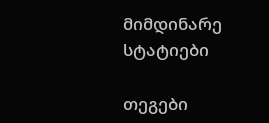მიმდინარე სტატიები

თეგები